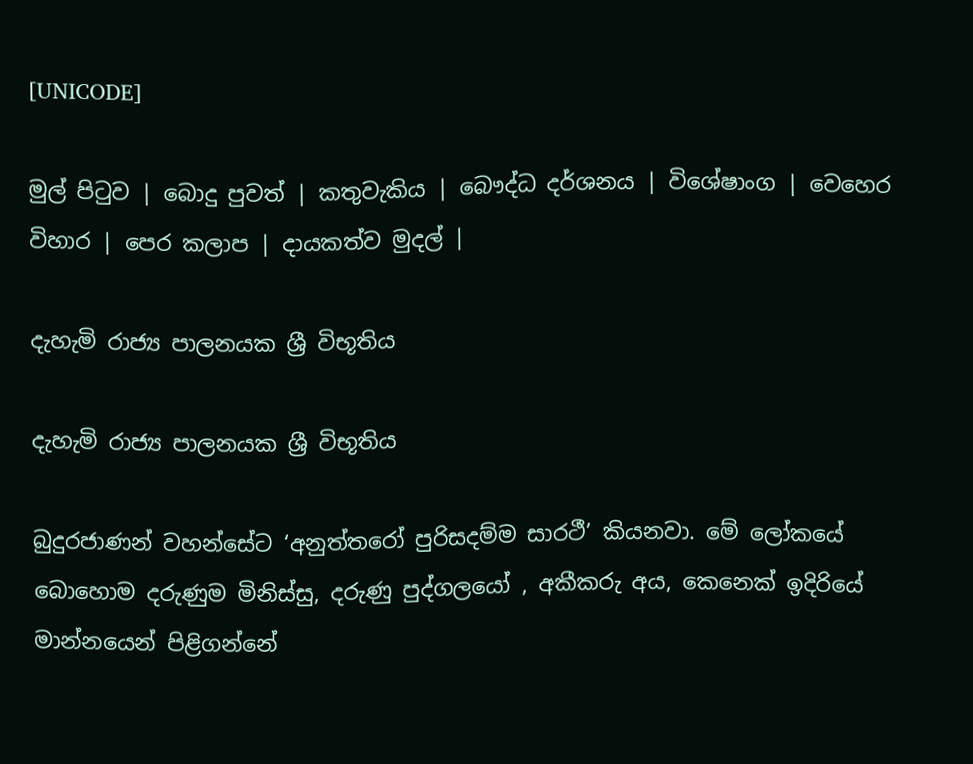[UNICODE]

මුල් පිටුව | බොදු පුවත් | කතුවැකිය | බෞද්ධ දර්ශනය | විශේෂාංග | වෙහෙර විහාර | පෙර කලාප | දායකත්ව මුදල් |

දැහැමි රාජ්‍ය පාලනයක ශ්‍රී විභූතිය

දැහැමි රාජ්‍ය පාලනයක ශ්‍රී විභූතිය

බුදුරජාණන් වහන්සේට ‘අනුත්තරෝ පුරිසදම්ම සාරථී’ කියනවා. මේ ලෝකයේ බොහොම දරුණුම මිනිස්සු, දරුණු පුද්ගලයෝ , අකීකරු අය, කෙනෙක් ඉදිරියේ මාන්නයෙන් පිළිගන්නේ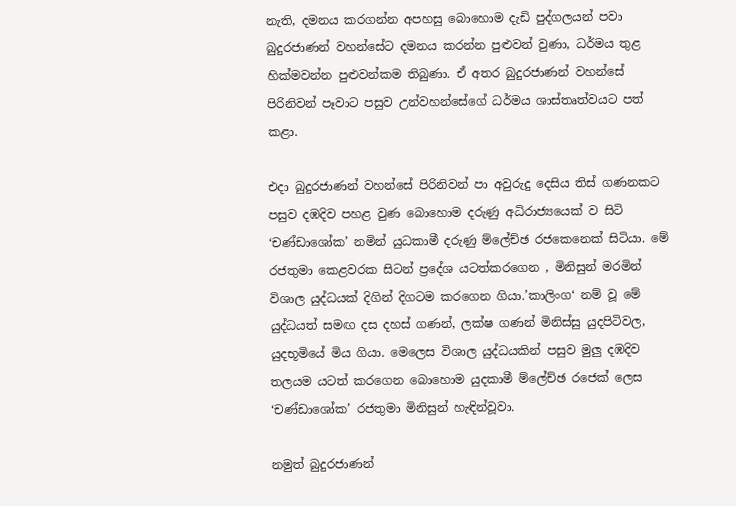නැති, දමනය කරගන්න අපහසු බොහොම දැඩි පුද්ගලයන් පවා බුදුරජාණන් වහන්සේට දමනය කරන්න පුළුවන් වුණා, ධර්මය තුළ හික්මවන්න පුළුවන්කම තිබුණා. ඒ අතර බුදුරජාණන් වහන්සේ පිරිනිවන් පෑවාට පසුව උන්වහන්සේගේ ධර්මය ශාස්තෘත්වයට පත් කළා.

එදා බුදුරජාණන් වහන්සේ පිරිනිවන් පා අවුරුදු දෙසිය තිස් ගණනකට පසුව දඹදිව පහළ වුණ බොහොම දරුණු අධිරාජ්‍යයෙක් ව සිටි ‘චණ්ඩාශෝක’ නමින් යුධකාමී දරුණු ම්ලේච්ඡ රජකෙනෙක් සිටියා. මේ රජතුමා කෙළවරක සිටන් ප්‍රදේශ යටත්කරගෙන , මිනිසුන් මරමින් විශාල යුද්ධයක් දිගින් දිගටම කරගෙන ගියා.’කාලිංග‘ නම් වූ මේ යුද්ධයත් සමඟ දස දහස් ගණන්, ලක්ෂ ගණන් මිනිස්සු යුදපිටිවල, යුදභූමියේ මිය ගියා. මෙලෙස විශාල යුද්ධයකින් පසුව මුලු දඹදිව තලයම යටත් කරගෙන බොහොම යුදකාමී ම්ලේච්ඡ රජෙක් ලෙස ‘චණ්ඩාශෝක’ රජතුමා මිනිසුන් හැඳින්වූවා.

නමුත් බුදුරජාණන්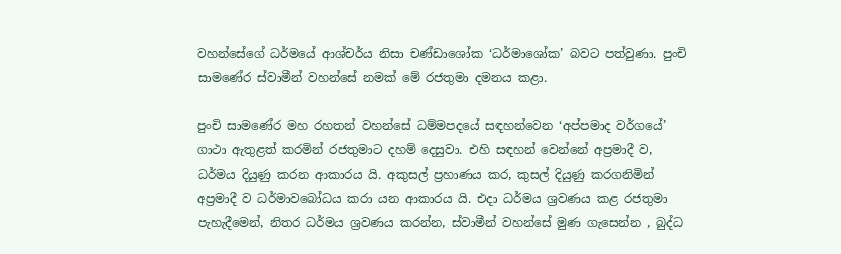වහන්සේගේ ධර්මයේ ආශ්චර්ය නිසා චණ්ඩාශෝක ‘ධර්මාශෝක’ බවට පත්වුණා. පුංචි සාමණේර ස්වාමීන් වහන්සේ නමක් මේ රජතුමා දමනය කළා.

පුංචි සාමණේර මහ රහතන් වහන්සේ ධම්මපදයේ සඳහන්වෙන ‘අප්පමාද වර්ගයේ’ ගාථා ඇතුළත් කරමින් රජතුමාට දහම් දෙසුවා. එහි සඳහන් වෙන්නේ අප්‍රමාදී ව, ධර්මය දියුණු කරන ආකාරය යි. අකුසල් ප්‍රහාණය කර, කුසල් දියුණු කරගනිමින් අප්‍රමාදී ව ධර්මාවබෝධය කරා යන ආකාරය යි. එදා ධර්මය ශ්‍රවණය කළ රජතුමා පැහැදීමෙන්, නිතර ධර්මය ශ්‍රවණය කරන්න, ස්වාමීන් වහන්සේ මුණ ගැසෙන්න , බුද්ධ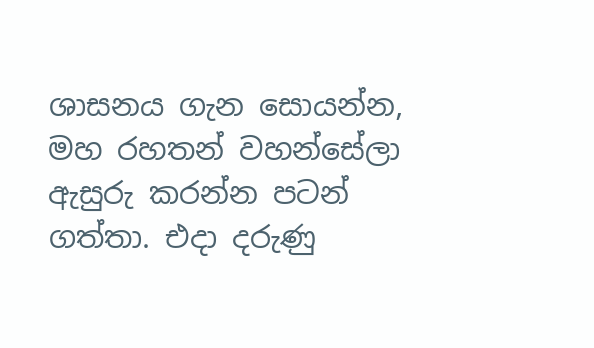ශාසනය ගැන සොයන්න, මහ රහතන් වහන්සේලා ඇසුරු කරන්න පටන් ගත්තා. එදා දරුණු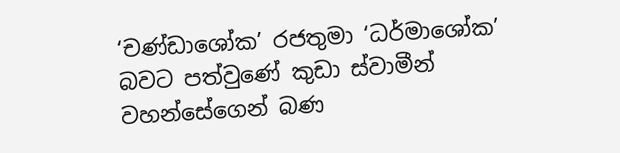‘චණ්ඩාශෝක’ රජතුමා ‘ධර්මාශෝක’ බවට පත්වුණේ කුඩා ස්වාමීන් වහන්සේගෙන් බණ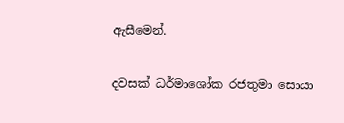ඇසීමෙන්.

දවසක් ධර්මාශෝක රජතුමා සොයා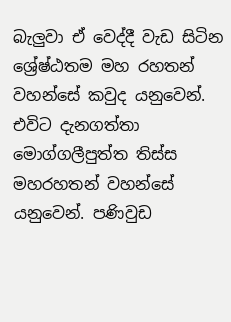බැලුවා ඒ වෙද්දී වැඩ සිටින ශ්‍රේෂ්ඨතම මහ රහතන් වහන්සේ කවුද යනුවෙන්. එවිට දැනගත්තා මොග්ගලීපුත්ත තිස්ස මහරහතන් වහන්සේ යනුවෙන්. පණිවුඩ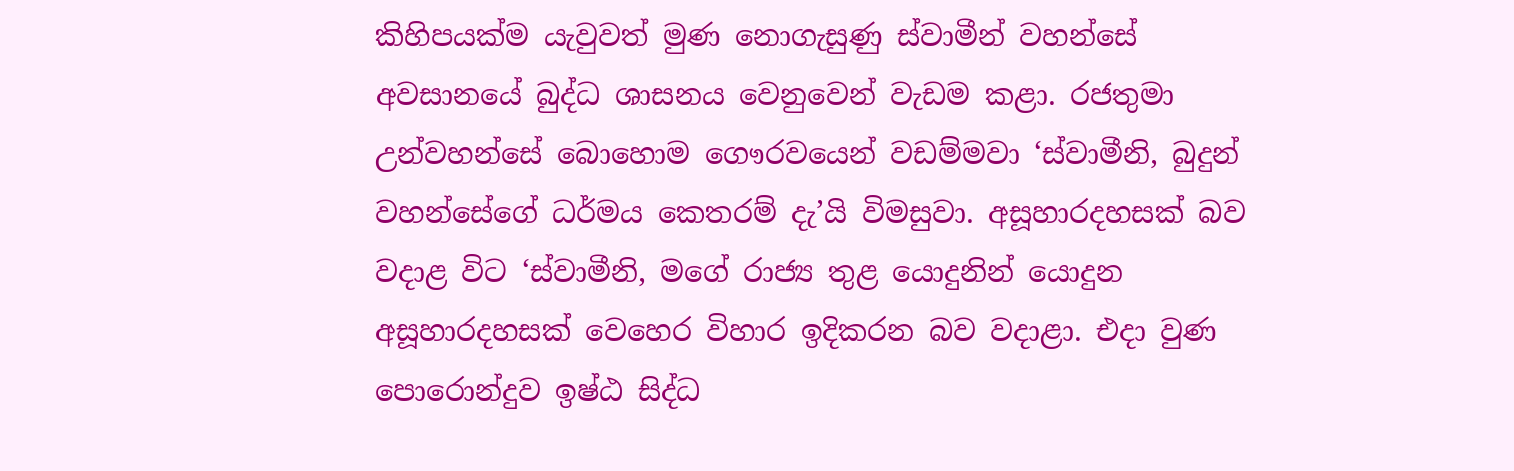කිහිපයක්ම යැවුවත් මුණ නොගැසුණු ස්වාමීන් වහන්සේ අවසානයේ බුද්ධ ශාසනය වෙනුවෙන් වැඩම කළා. රජතුමා උන්වහන්සේ බොහොම ගෞරවයෙන් වඩම්මවා ‘ස්වාමීනි, බුදුන් වහන්සේගේ ධර්මය කෙතරම් දැ’යි විමසුවා. අසූහාරදහසක් බව වදාළ විට ‘ස්වාමීනි, මගේ රාජ්‍ය තුළ යොදුනින් යොදුන අසූහාරදහසක් වෙහෙර විහාර ඉදිකරන බව වදාළා. එදා වුණ පොරොන්දුව ඉෂ්ඨ සිද්ධ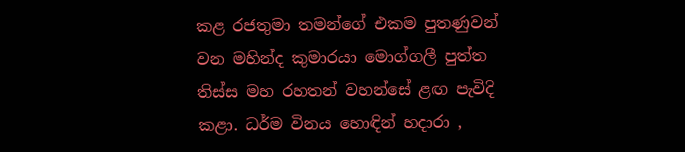කළ රජතුමා තමන්ගේ එකම පුතණුවන් වන මහින්ද කුමාරයා මොග්ගලී පුත්ත තිස්ස මහ රහතන් වහන්සේ ළඟ පැවිදි කළා. ධර්ම විනය හොඳින් හදාරා ,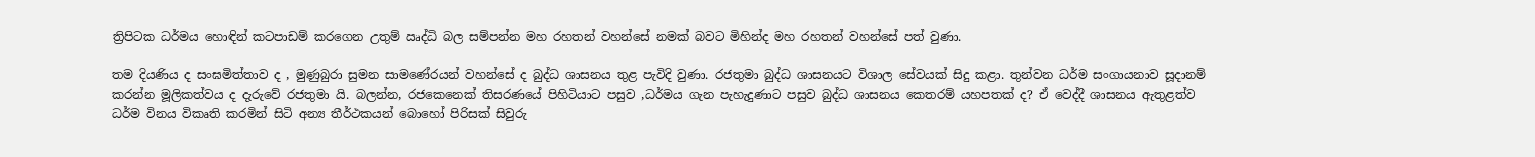ත්‍රිපිටක ධර්මය හොඳින් කටපාඩම් කරගෙන උතුම් ඍද්ධි බල සම්පන්න මහ රහතන් වහන්සේ නමක් බවට මිහින්ද මහ රහතන් වහන්සේ පත් වුණා.

තම දියණිය ද සංඝමිත්තාව ද , මුණුබුරා සුමන සාමණේරයන් වහන්සේ ද බුද්ධ ශාසනය තුළ පැවිදි වුණා. රජතුමා බුද්ධ ශාසනයට විශාල සේවයක් සිදු කළා. තුන්වන ධර්ම සංගායනාව සූදානම් කරන්න මූලිකත්වය ද දැරුවේ රජතුමා යි. බලන්න, රජකෙනෙක් තිසරණයේ පිහිටියාට පසුව ,ධර්මය ගැන පැහැදුණාට පසුව බුද්ධ ශාසනය කෙතරම් යහපතක් ද? ඒ වෙද්දී ශාසනය ඇතුළත්ව ධර්ම විනය විකෘති කරමින් සිටි අන්‍ය තීර්ථකයන් බොහෝ පිරිසක් සිවුරු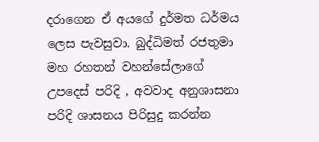දරාගෙන ඒ අයගේ දුර්මත ධර්මය ලෙස පැවසුවා. බුද්ධිමත් රජතුමා මහ රහතන් වහන්සේලාගේ උපදෙස් පරිදි , අවවාද අනුශාසනා පරිදි ශාසනය පිරිසුදු කරන්න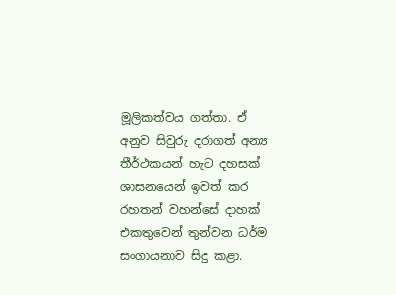මූලිකත්වය ගත්තා. ඒ අනුව සිවුරු දරාගත් අන්‍ය තීර්ථකයන් හැට දහසක් ශාසනයෙන් ඉවත් කර රහතන් වහන්සේ දාහක් එකතුවෙන් තුන්වන ධර්ම සංගායනාව සිදු කළා.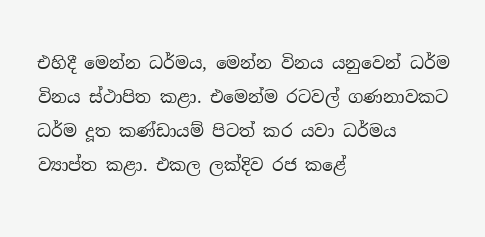එහිදී මෙන්න ධර්මය, මෙන්න විනය යනුවෙන් ධර්ම විනය ස්ථාපිත කළා. එමෙන්ම රටවල් ගණනාවකට ධර්ම දූත කණ්ඩායම් පිටත් කර යවා ධර්මය ව්‍යාප්ත කළා. එකල ලක්දිව රජ කළේ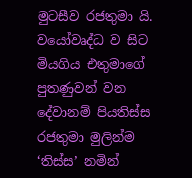මුටසීව රජතුමා යි. වයෝවෘද්ධ ව සිට මියගිය එතුමාගේ පුතණුවන් වන දේවානම් පියතිස්ස රජතුමා මුලින්ම ‘තිස්ස’ නමින්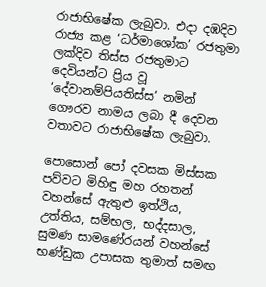රාජාභිෂේක ලැබුවා. එදා දඹදිව රාජ්‍ය කළ ‘ධර්මාශෝක’ රජතුමා ලක්දිව තිස්ස රජතුමාට දෙවියන්ට ප්‍රිය වූ ‘දේවානම්පියතිස්ස’ නමින් ගෞරව නාමය ලබා දී දෙවන වතාවට රාජාභිෂේක ලැබුවා.

පොසොන් පෝ දවසක මිස්සක පව්වට මිහිඳු මහ රහතන් වහන්සේ ඇතුළු ඉත්ථිය, උත්තිය, සම්භල, භද්දසාල, සුමණ සාමණේරයන් වහන්සේ භණ්ඩුක උපාසක තුමාත් සමඟ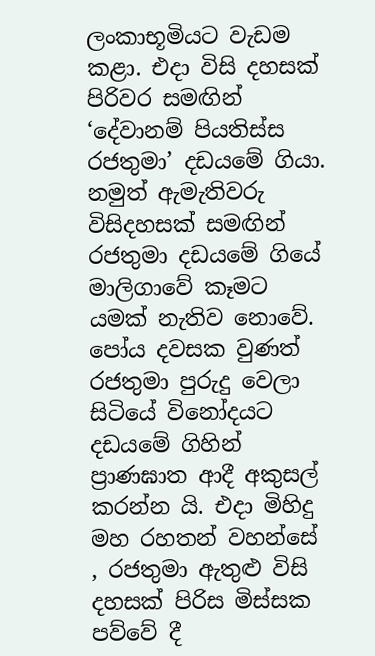ලංකාභූමියට වැඩම කළා. එදා විසි දහසක් පිරිවර සමඟින් ‘දේවානම් පියතිස්ස රජතුමා’ දඩයමේ ගියා. නමුත් ඇමැතිවරු විසිදහසක් සමඟින් රජතුමා දඩයමේ ගියේ මාලිගාවේ කෑමට යමක් නැතිව නොවේ. පෝය දවසක වුණත් රජතුමා පුරුදු වෙලා සිටියේ විනෝදයට දඩයමේ ගිහින් ප්‍රාණඝාත ආදී අකුසල් කරන්න යි. එදා මිහිදු මහ රහතන් වහන්සේ , රජතුමා ඇතුළු විසි දහසක් පිරිස මිස්සක පව්වේ දී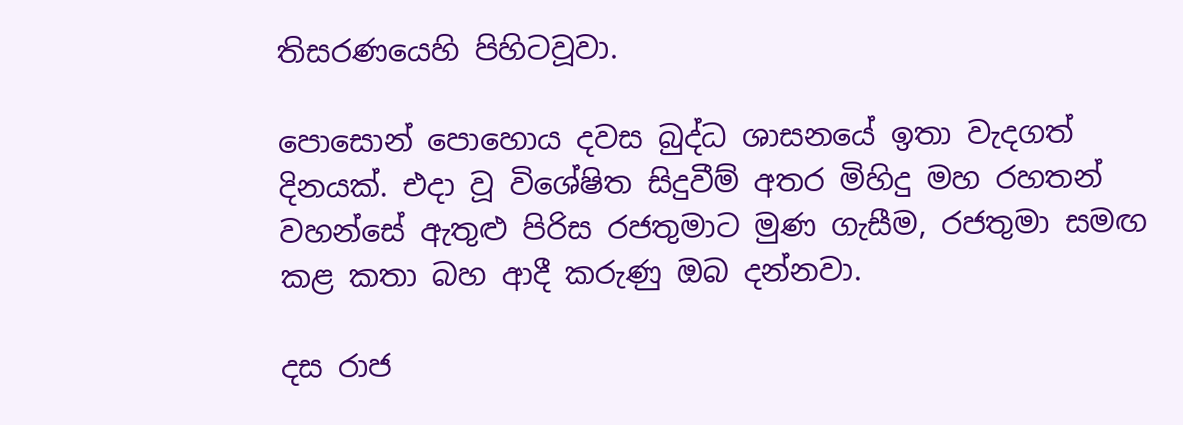තිසරණයෙහි පිහිටවූවා.

පොසොන් පොහොය දවස බුද්ධ ශාසනයේ ඉතා වැදගත් දිනයක්. එදා වූ විශේෂිත සිදුවීම් අතර මිහිදු මහ රහතන් වහන්සේ ඇතුළු පිරිස රජතුමාට මුණ ගැසීම, රජතුමා සමඟ කළ කතා බහ ආදී කරුණු ඔබ දන්නවා.

දස රාජ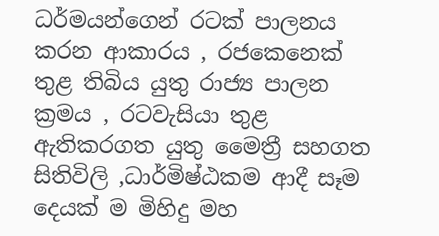ධර්මයන්ගෙන් රටක් පාලනය කරන ආකාරය , රජකෙනෙක් තුළ තිබිය යුතු රාජ්‍ය පාලන ක්‍රමය , රටවැසියා තුළ ඇතිකරගත යුතු මෛත්‍රී සහගත සිතිවිලි ,ධාර්මිෂ්ඨකම ආදී සෑම දෙයක් ම මිහිදු මහ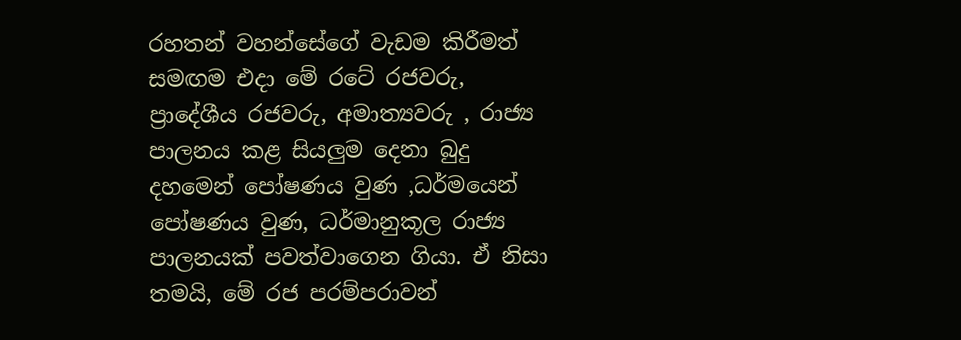රහතන් වහන්සේගේ වැඩම කිරීමත් සමඟම එදා මේ රටේ රජවරු, ප්‍රාදේශීය රජවරු, අමාත්‍යවරු , රාජ්‍ය පාලනය කළ සියලුම දෙනා බුදු දහමෙන් පෝෂණය වුණ ,ධර්මයෙන් පෝෂණය වුණ, ධර්මානුකූල රාජ්‍ය පාලනයක් පවත්වාගෙන ගියා. ඒ නිසා තමයි, මේ රජ පරම්පරාවන්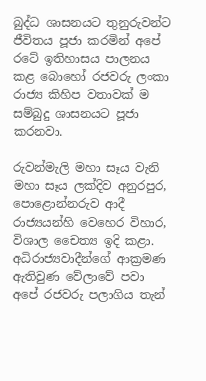බුද්ධ ශාසනයට තුනුරුවන්ට ජීවිතය පූජා කරමින් අපේ රටේ ඉතිහාසය පාලනය කළ බොහෝ රජවරු ලංකා රාජ්‍ය කිහිප වතාවක් ම සම්බුදු ශාසනයට පූජා කරනවා.

රුවන්මැලි මහා සෑය වැනි මහා සෑය ලක්දිව අනුරපුර, පොළොන්නරුව ආදී රාජ්‍යයන්හි වෙහෙර විහාර, විශාල චෛත්‍ය ඉදි කළා. අධිරාජ්‍යවාදීන්ගේ ආක්‍රමණ ඇතිවුණ වේලාවේ පවා අපේ රජවරු පලාගිය තැන්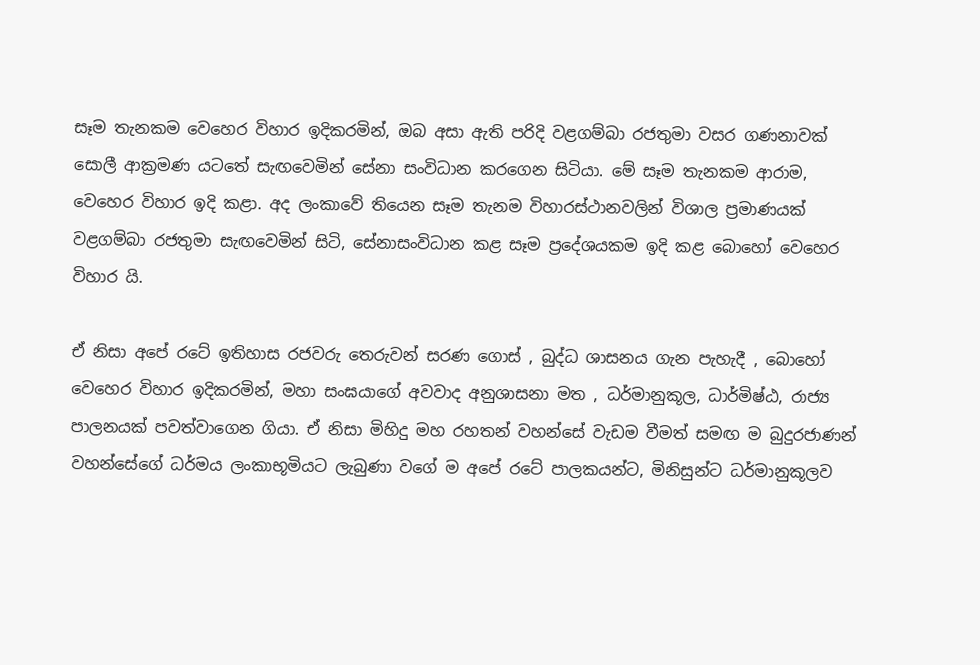සෑම තැනකම වෙහෙර විහාර ඉදිකරමින්, ඔබ අසා ඇති පරිදි වළගම්බා රජතුමා වසර ගණනාවක් සොලී ආක්‍රමණ යටතේ සැඟවෙමින් සේනා සංවිධාන කරගෙන සිටියා. මේ සෑම තැනකම ආරාම, වෙහෙර විහාර ඉදි කළා. අද ලංකාවේ තියෙන සෑම තැනම විහාරස්ථානවලින් විශාල ප්‍රමාණයක් වළගම්බා රජතුමා සැඟවෙමින් සිටි, සේනාසංවිධාන කළ සෑම ප්‍රදේශයකම ඉදි කළ බොහෝ වෙහෙර විහාර යි.

ඒ නිසා අපේ රටේ ඉතිහාස රජවරු තෙරුවන් සරණ ගොස් , බුද්ධ ශාසනය ගැන පැහැදී , බොහෝ වෙහෙර විහාර ඉදිකරමින්, මහා සංඝයාගේ අවවාද අනුශාසනා මත , ධර්මානුකූල, ධාර්මිෂ්ඨ, රාජ්‍ය පාලනයක් පවත්වාගෙන ගියා. ඒ නිසා මිහිදු මහ රහතන් වහන්සේ වැඩම වීමත් සමඟ ම බුදුරජාණන් වහන්සේගේ ධර්මය ලංකාභූමියට ලැබුණා වගේ ම අපේ රටේ පාලකයන්ට, මිනිසුන්ට ධර්මානුකූලව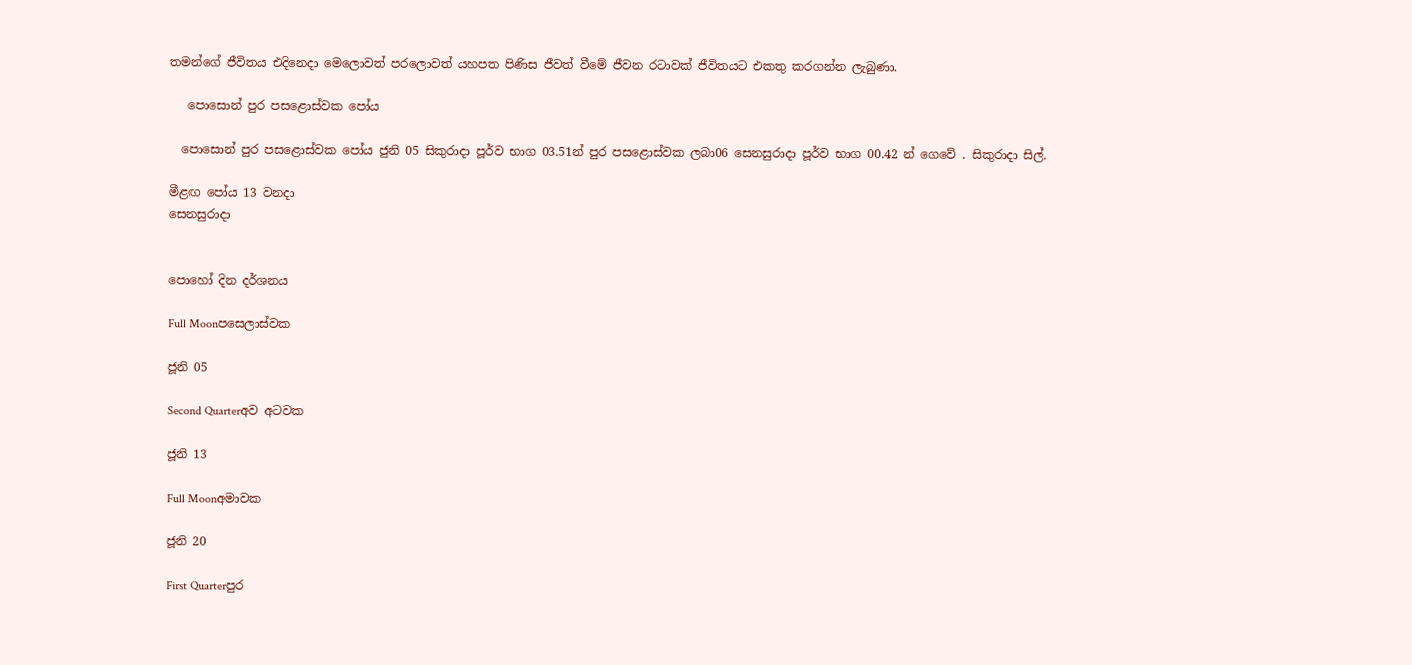තමන්ගේ ජීවිතය එදිනෙදා මෙලොවත් පරලොවත් යහපත පිණිස ජීවත් වීමේ ජීවන රටාවක් ජීවිතයට එකතු කරගන්න ලැබුණා.

   පොසොන් පුර පසළොස්වක පෝය

  පොසොන් පුර පසළොස්වක පෝය ජුනි 05 සිකුරාදා පූර්ව භාග 03.51න් පුර පසළොස්වක ලබා06 සෙනසුරාදා පූර්ව භාග 00.42 න් ගෙවේ . සිකුරාදා සිල්.

මීළඟ පෝය 13 වනදා
සෙනසුරාදා


පොහෝ දින දර්ශනය

Full Moonපසෙලාස්වක

ජූනි 05

Second Quarterඅව අටවක

ජූනි 13

Full Moonඅමාවක

ජූනි 20

First Quarterපුර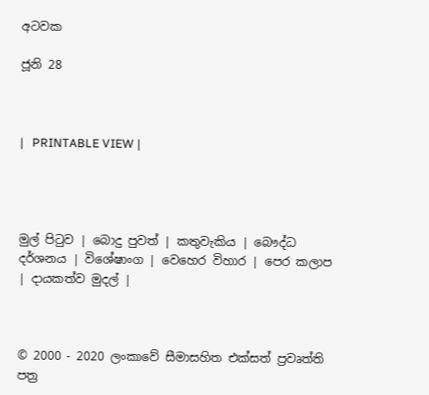අටවක

ජූනි 28



|   PRINTABLE VIEW |




මුල් පිටුව | බොදු පුවත් | කතුවැකිය | බෞද්ධ දර්ශනය | විශේෂාංග | වෙහෙර විහාර | පෙර කලාප | දායකත්ව මුදල් |



© 2000 - 2020 ලංකාවේ සීමාසහිත එක්සත් ප්‍රවෘත්ති පත්‍ර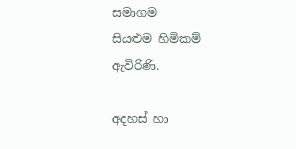සමාගම
සියළුම හිමිකම් ඇවිරිණි.

අදහස් හා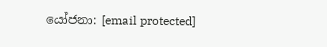යෝජනා: [email protected]